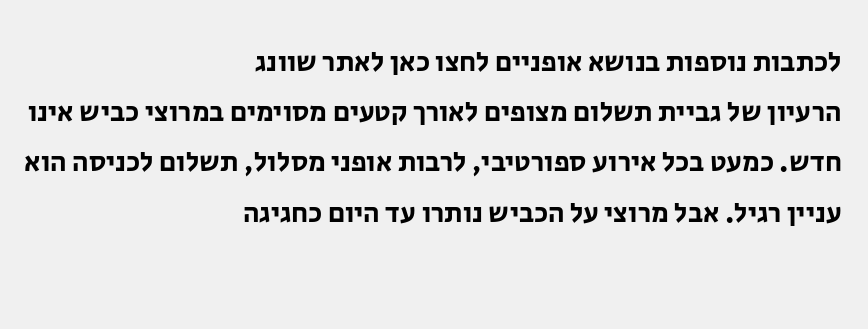לכתבות נוספות בנושא אופניים לחצו כאן לאתר שוונג
הרעיון של גביית תשלום מצופים לאורך קטעים מסוימים במרוצי כביש אינו חדש. כמעט בכל אירוע ספורטיבי, לרבות אופני מסלול, תשלום לכניסה הוא עניין רגיל. אבל מרוצי על הכביש נותרו עד היום כחגיגה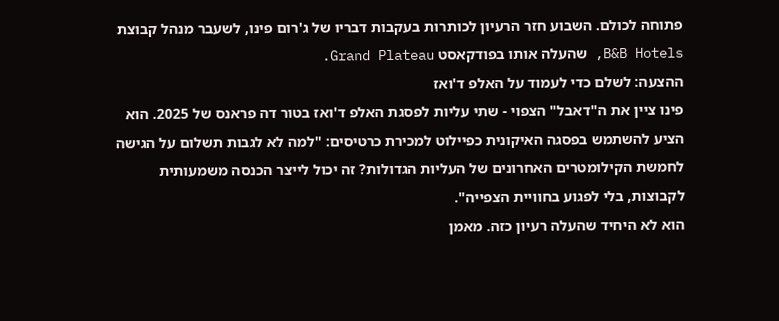פתוחה לכולם. השבוע חזר הרעיון לכותרות בעקבות דבריו של ג'רום פינו, לשעבר מנהל קבוצת B&B Hotels, שהעלה אותו בפודקאסט Grand Plateau.
ההצעה: לשלם כדי לעמוד על האלפ ד'ואז
פינו ציין את ה"דאבל" הצפוי - שתי עליות לפסגת האלפ ד'ואז בטור דה פראנס של 2025. הוא הציע להשתמש בפסגה האיקונית כפיילוט למכירת כרטיסים: "למה לא לגבות תשלום על הגישה לחמשת הקילומטרים האחרונים של העליות הגדולות? זה יכול לייצר הכנסה משמעותית לקבוצות, בלי לפגוע בחוויית הצפייה".
הוא לא היחיד שהעלה רעיון כזה. מאמן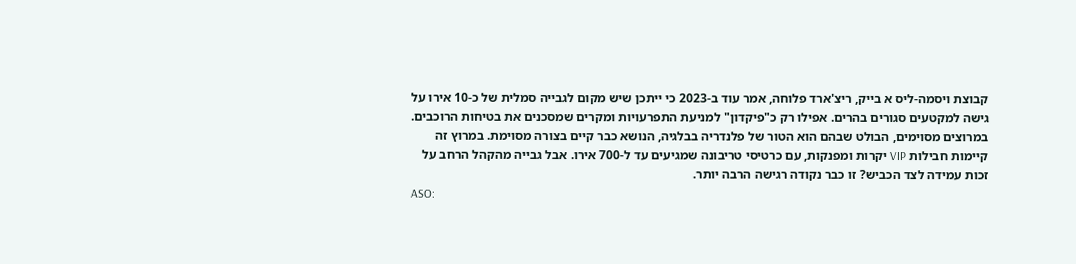קבוצת ויסמה-ליס א בייק, ריצ'ארד פלוחה, אמר עוד ב-2023 כי ייתכן שיש מקום לגבייה סמלית של כ-10 אירו על גישה למקטעים סגורים בהרים. אפילו רק כ"פיקדון" למניעת התפרעויות ומקרים שמסכנים את בטיחות הרוכבים.
במרוצים מסוימים, הבולט שבהם הוא הטור של פלנדריה בבלגיה, הנושא כבר קיים בצורה מסוימת. במרוץ זה קיימות חבילות VIP יקרות ומפנקות, עם כרטיסי טריבונה שמגיעים עד ל-700 אירו. אבל גבייה מהקהל הרחב על זכות עמידה לצד הכביש? זו כבר נקודה רגישה הרבה יותר.
ASO: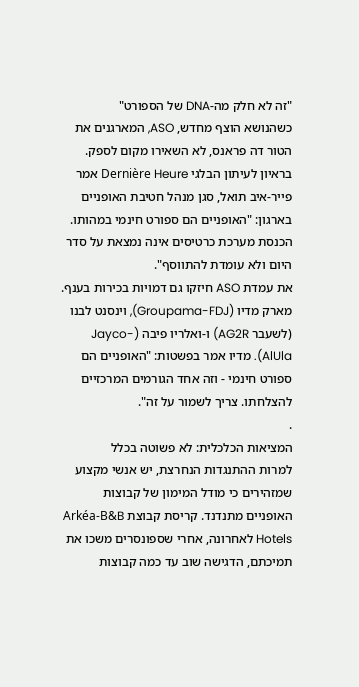"זה לא חלק מה-DNA של הספורט"
כשהנושא הוצף מחדש, ASO, המארגנים את הטור דה פראנס, לא השאירו מקום לספק. בראיון לעיתון הבלגי Dernière Heure אמר פייר-איב תואל, סגן מנהל חטיבת האופניים בארגון: "האופניים הם ספורט חינמי במהותו. הכנסת מערכת כרטיסים אינה נמצאת על סדר היום ולא עומדת להתווסף".
את עמדת ASO חיזקו גם דמויות בכירות בענף. מארק מדיו (Groupama-FDJ), וינסנט לבנו (לשעבר AG2R) ו-ואלריו פיבה (Jayco-AlUla). מדיו אמר בפשטות: "האופניים הם ספורט חינמי - וזה אחד הגורמים המרכזיים להצלחתו. צריך לשמור על זה".
.
המציאות הכלכלית: לא פשוטה בכלל
למרות ההתנגדות הנחרצת, יש אנשי מקצוע שמזהירים כי מודל המימון של קבוצות האופניים מתנדנד. קריסת קבוצת Arkéa-B&B Hotels לאחרונה, אחרי שספונסרים משכו את תמיכתם, הדגישה שוב עד כמה קבוצות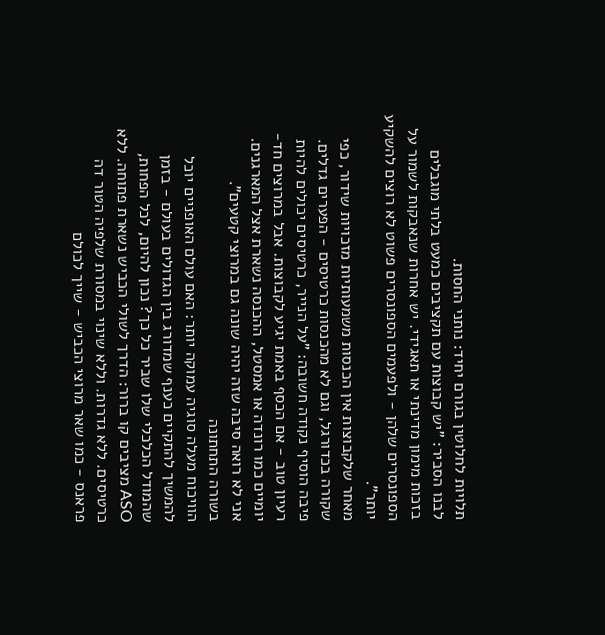תלויות לחלוטין בגורם יחיד: נותני החסות.
לבנו הסביר: "יש קבוצות עם תקציבים כמעט בלתי מוגבלים בזכות מימון מדינתי או תאגידי. יש אחרות שנאבקות לשמור על הספונסרים שלהן - ולפעמים הספונסרים פשוט לא רוצים להשקיע יותר”.
מאחר שלקבוצות אין הכנסות משמעותיות מזכויות שידור, כפי שקורה בכדורגל, וגם לא מהכנסות כרטיסים - הפערים גדלים. פיבה הוסיף נקודה חשובה: "על הנייר, כרטיסים יכולים להיות רעיון טוב - אם הכסף באמת יגיע לקבוצות. אבל במרוצים חד-יומיים כמו רונדה או אמסטל, ההכנסה נשארת אצל המארגנים. אני לא רואה סיבה שזה יהיה שונה גם במרוצי קטעים".
בשורה התחתונה
הוויכוח מעלה סוגיה עמוקה יותר: האם עולם האופניים יוכל להמשיך להתקיים כענף שמדורג בין הגדולים בעולם - בזמן שהמודל הכלכלי שלו שביר כל כך? נכון להיום, לכל הפחות, ASO מציבים קו ברור: הדרך לשולי הכביש נשארת פתוחה. ללא כרטיסים. ללא גדרות. וללא שינוי במסורת שלפיה הטור דה פראנס - כמו שאר מרוצי הכביש - שייך לכולם